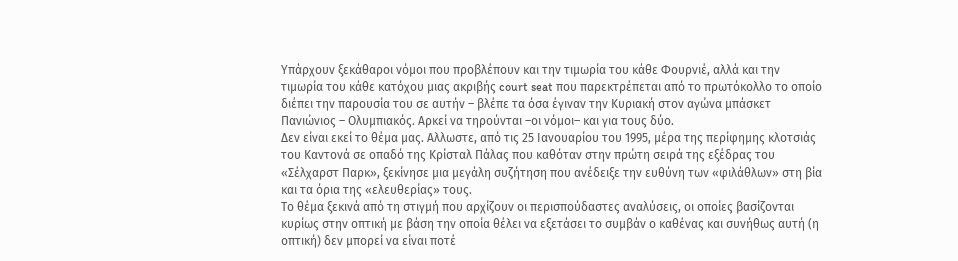Υπάρχουν ξεκάθαροι νόμοι που προβλέπουν και την τιμωρία του κάθε Φουρνιέ, αλλά και την τιμωρία του κάθε κατόχου μιας ακριβής court seat που παρεκτρέπεται από το πρωτόκολλο το οποίο διέπει την παρουσία του σε αυτήν – βλέπε τα όσα έγιναν την Κυριακή στον αγώνα μπάσκετ Πανιώνιος – Ολυμπιακός. Αρκεί να τηρούνται –οι νόμοι– και για τους δύο.
Δεν είναι εκεί το θέμα μας. Αλλωστε, από τις 25 Ιανουαρίου του 1995, μέρα της περίφημης κλοτσιάς του Καντονά σε οπαδό της Κρίσταλ Πάλας που καθόταν στην πρώτη σειρά της εξέδρας του «Σέλχαρστ Παρκ», ξεκίνησε μια μεγάλη συζήτηση που ανέδειξε την ευθύνη των «φιλάθλων» στη βία και τα όρια της «ελευθερίας» τους.
Το θέμα ξεκινά από τη στιγμή που αρχίζουν οι περισπούδαστες αναλύσεις, οι οποίες βασίζονται κυρίως στην οπτική με βάση την οποία θέλει να εξετάσει το συμβάν ο καθένας και συνήθως αυτή (η οπτική) δεν μπορεί να είναι ποτέ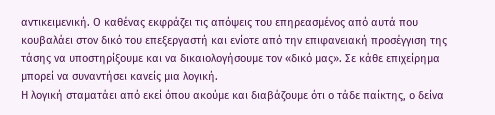αντικειμενική. Ο καθένας εκφράζει τις απόψεις του επηρεασμένος από αυτά που κουβαλάει στον δικό του επεξεργαστή και ενίοτε από την επιφανειακή προσέγγιση της τάσης να υποστηρίξουμε και να δικαιολογήσουμε τον «δικό μας». Σε κάθε επιχείρημα μπορεί να συναντήσει κανείς μια λογική.
Η λογική σταματάει από εκεί όπου ακούμε και διαβάζουμε ότι ο τάδε παίκτης, ο δείνα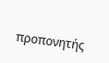προπονητής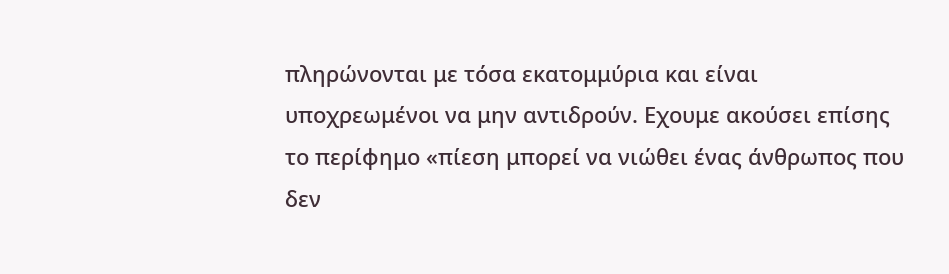πληρώνονται με τόσα εκατομμύρια και είναι υποχρεωμένοι να μην αντιδρούν. Εχουμε ακούσει επίσης το περίφημο «πίεση μπορεί να νιώθει ένας άνθρωπος που δεν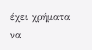έχει χρήματα να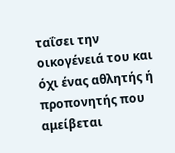ταΐσει την οικογένειά του και όχι ένας αθλητής ή προπονητής που αμείβεται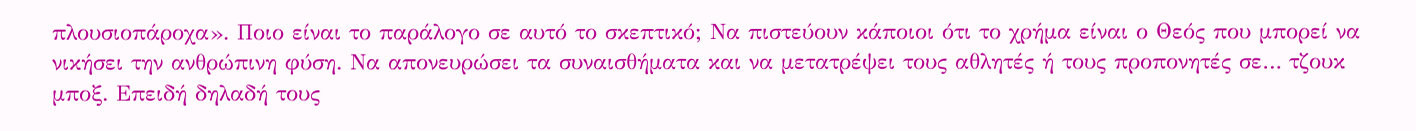πλουσιοπάροχα». Ποιο είναι το παράλογο σε αυτό το σκεπτικό; Να πιστεύουν κάποιοι ότι το χρήμα είναι ο Θεός που μπορεί να νικήσει την ανθρώπινη φύση. Να απονευρώσει τα συναισθήματα και να μετατρέψει τους αθλητές ή τους προπονητές σε… τζουκ μποξ. Επειδή δηλαδή τους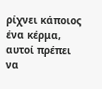ρίχνει κάποιος ένα κέρμα, αυτοί πρέπει να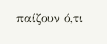παίζουν ό,τι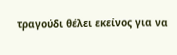τραγούδι θέλει εκείνος για να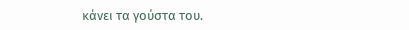κάνει τα γούστα του.